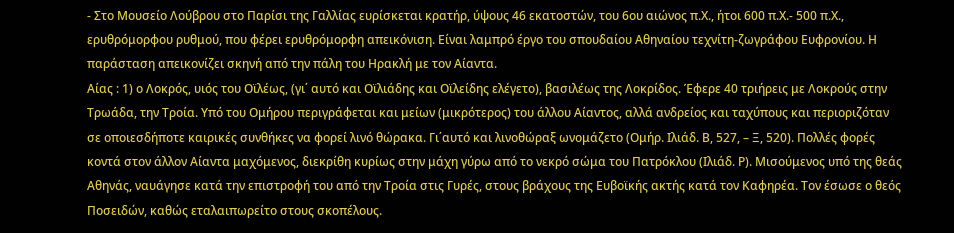- Στο Μουσείο Λούβρου στο Παρίσι της Γαλλίας ευρίσκεται κρατήρ, ύψους 46 εκατοστών, του 6ου αιώνος π.Χ., ήτοι 600 π.Χ.- 500 π.Χ., ερυθρόμορφου ρυθμού, που φέρει ερυθρόμορφη απεικόνιση. Είναι λαμπρό έργο του σπουδαίου Αθηναίου τεχνίτη-ζωγράφου Ευφρονίου. Η παράσταση απεικονίζει σκηνή από την πάλη του Ηρακλή με τον Αίαντα.
Αίας : 1) ο Λοκρός, υιός του Οϊλέως, (γι΄ αυτό και Οϊλιάδης και Οϊλείδης ελέγετο), βασιλέως της Λοκρίδος. Έφερε 40 τριήρεις με Λοκρούς στην Τρωάδα, την Τροία. Υπό του Ομήρου περιγράφεται και μείων (μικρότερος) του άλλου Αίαντος, αλλά ανδρείος και ταχύπους και περιοριζόταν σε οποιεσδήποτε καιρικές συνθήκες να φορεί λινό θώρακα. Γι΄αυτό και λινοθώραξ ωνομάζετο (Ομήρ. Ιλιάδ. Β, 527, – Ξ, 520). Πολλές φορές κοντά στον άλλον Αίαντα μαχόμενος, διεκρίθη κυρίως στην μάχη γύρω από το νεκρό σώμα του Πατρόκλου (Ιλιάδ. Ρ). Μισούμενος υπό της θεάς Αθηνάς, ναυάγησε κατά την επιστροφή του από την Τροία στις Γυρές, στους βράχους της Ευβοϊκής ακτής κατά τον Καφηρέα. Τον έσωσε ο θεός Ποσειδών, καθώς εταλαιπωρείτο στους σκοπέλους.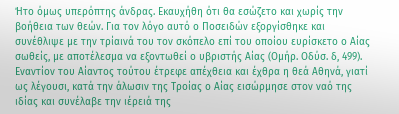Ήτο όμως υπερόπτης άνδρας. Εκαυχήθη ότι θα εσώζετο και χωρίς την βοήθεια των θεών. Για τον λόγο αυτό ο Ποσειδών εξοργίσθηκε και συνέθλιψε με την τρίαινά του τον σκόπελο επί του οποίου ευρίσκετο ο Αίας σωθείς, με αποτέλεσμα να εξοντωθεί ο υβριστής Αίας (Ομήρ. Οδύσ. δ, 499). Εναντίον του Αίαντος τούτου έτρεφε απέχθεια και έχθρα η θεά Αθηνά, γιατί ως λέγουσι, κατά την άλωσιν της Τροίας ο Αίας εισώρμησε στον ναό της ιδίας και συνέλαβε την ιέρειά της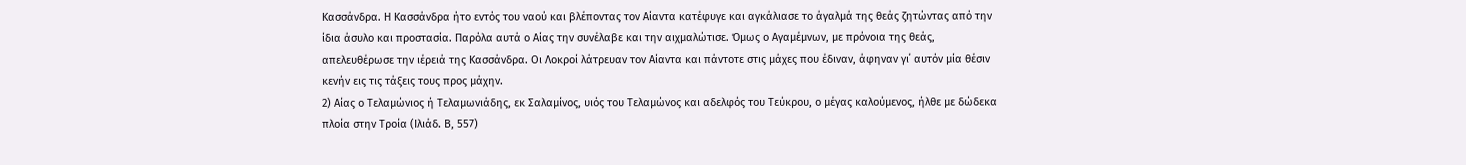Κασσάνδρα. Η Κασσάνδρα ήτο εντός του ναού και βλέποντας τον Αίαντα κατέφυγε και αγκάλιασε το άγαλμά της θεάς ζητώντας από την ίδια άσυλο και προστασία. Παρόλα αυτά ο Αίας την συνέλαβε και την αιχμαλώτισε. Όμως ο Αγαμέμνων, με πρόνοια της θεάς, απελευθέρωσε την ιέρειά της Κασσάνδρα. Οι Λοκροί λάτρευαν τον Αίαντα και πάντοτε στις μάχες που έδιναν, άφηναν γι΄ αυτόν μία θέσιν κενήν εις τις τάξεις τους προς μάχην.
2) Αίας ο Τελαμώνιος ή Τελαμωνιάδης, εκ Σαλαμίνος, υιός του Τελαμώνος και αδελφός του Τεύκρου, ο μέγας καλούμενος, ήλθε με δώδεκα πλοία στην Τροία (Ιλιάδ. Β, 557)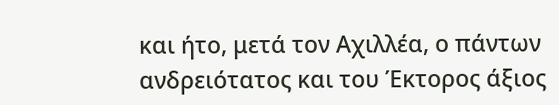και ήτο, μετά τον Αχιλλέα, ο πάντων ανδρειότατος και του Έκτορος άξιος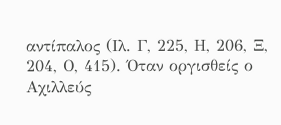αντίπαλος (Ιλ. Γ, 225, Η, 206, Ξ, 204, Ο, 415). Όταν οργισθείς ο Αχιλλεύς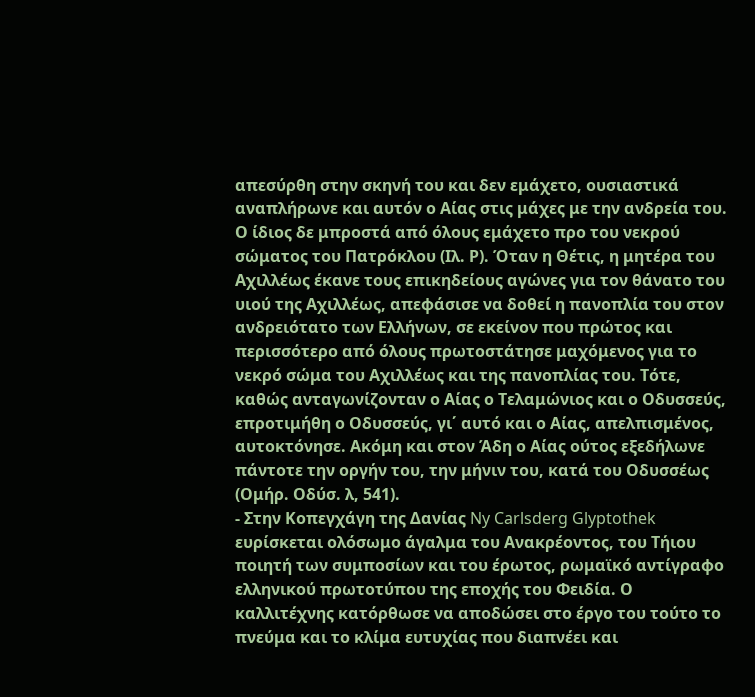απεσύρθη στην σκηνή του και δεν εμάχετο, ουσιαστικά αναπλήρωνε και αυτόν ο Αίας στις μάχες με την ανδρεία του. Ο ίδιος δε μπροστά από όλους εμάχετο προ του νεκρού σώματος του Πατρόκλου (Ιλ. Ρ). Όταν η Θέτις, η μητέρα του Αχιλλέως έκανε τους επικηδείους αγώνες για τον θάνατο του υιού της Αχιλλέως, απεφάσισε να δοθεί η πανοπλία του στον ανδρειότατο των Ελλήνων, σε εκείνον που πρώτος και περισσότερο από όλους πρωτοστάτησε μαχόμενος για το νεκρό σώμα του Αχιλλέως και της πανοπλίας του. Τότε, καθώς ανταγωνίζονταν ο Αίας ο Τελαμώνιος και ο Οδυσσεύς, επροτιμήθη ο Οδυσσεύς, γι΄ αυτό και ο Αίας, απελπισμένος, αυτοκτόνησε. Ακόμη και στον Άδη ο Αίας ούτος εξεδήλωνε πάντοτε την οργήν του, την μήνιν του, κατά του Οδυσσέως (Ομήρ. Οδύσ. λ, 541).
- Στην Κοπεγχάγη της Δανίας Ny Carlsderg Glyptothek ευρίσκεται ολόσωμο άγαλμα του Ανακρέοντος, του Τήιου ποιητή των συμποσίων και του έρωτος, ρωμαϊκό αντίγραφο ελληνικού πρωτοτύπου της εποχής του Φειδία. Ο καλλιτέχνης κατόρθωσε να αποδώσει στο έργο του τούτο το πνεύμα και το κλίμα ευτυχίας που διαπνέει και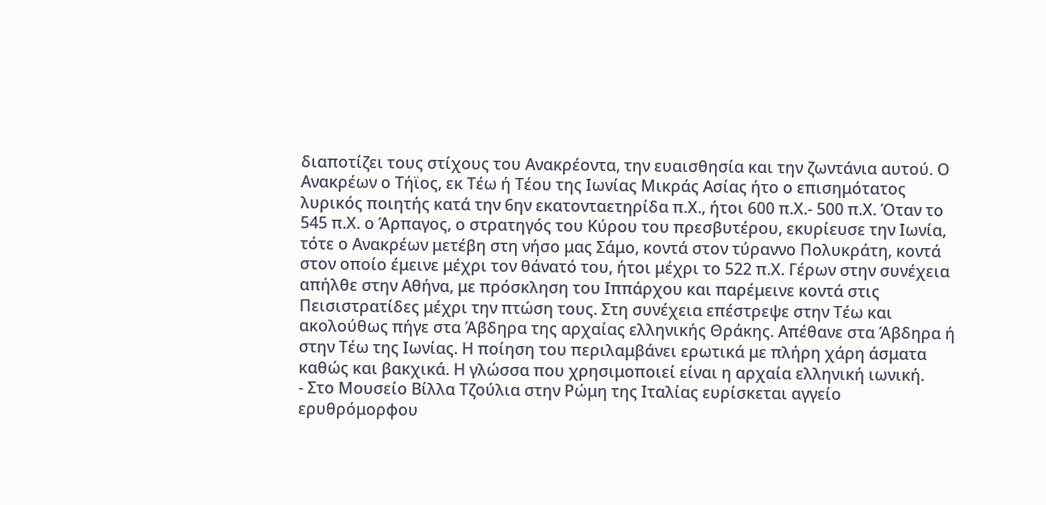διαποτίζει τους στίχους του Ανακρέοντα, την ευαισθησία και την ζωντάνια αυτού. Ο Ανακρέων ο Τήϊος, εκ Τέω ή Τέου της Ιωνίας Μικράς Ασίας ήτο ο επισημότατος λυρικός ποιητής κατά την 6ην εκατονταετηρίδα π.Χ., ήτοι 600 π.Χ.- 500 π.Χ. Όταν το 545 π.Χ. ο Άρπαγος, ο στρατηγός του Κύρου του πρεσβυτέρου, εκυρίευσε την Ιωνία, τότε ο Ανακρέων μετέβη στη νήσο μας Σάμο, κοντά στον τύραννο Πολυκράτη, κοντά στον οποίο έμεινε μέχρι τον θάνατό του, ήτοι μέχρι το 522 π.Χ. Γέρων στην συνέχεια απήλθε στην Αθήνα, με πρόσκληση του Ιππάρχου και παρέμεινε κοντά στις Πεισιστρατίδες μέχρι την πτώση τους. Στη συνέχεια επέστρεψε στην Τέω και ακολούθως πήγε στα Άβδηρα της αρχαίας ελληνικής Θράκης. Απέθανε στα Άβδηρα ή στην Τέω της Ιωνίας. Η ποίηση του περιλαμβάνει ερωτικά με πλήρη χάρη άσματα καθώς και βακχικά. Η γλώσσα που χρησιμοποιεί είναι η αρχαία ελληνική ιωνική.
- Στο Μουσείο Βίλλα Τζούλια στην Ρώμη της Ιταλίας ευρίσκεται αγγείο ερυθρόμορφου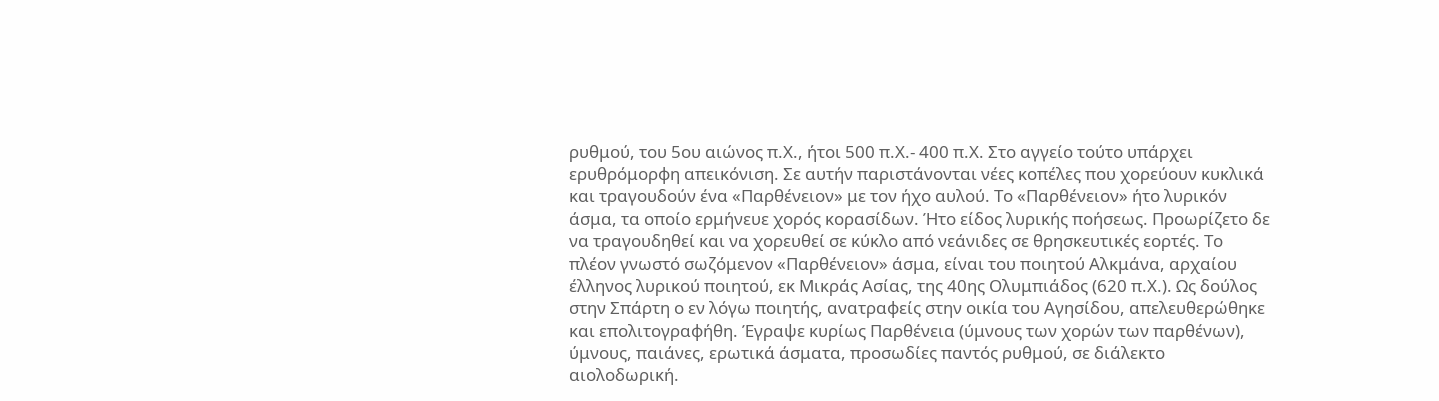ρυθμού, του 5ου αιώνος π.Χ., ήτοι 500 π.Χ.- 400 π.Χ. Στο αγγείο τούτο υπάρχει ερυθρόμορφη απεικόνιση. Σε αυτήν παριστάνονται νέες κοπέλες που χορεύουν κυκλικά και τραγουδούν ένα «Παρθένειον» με τον ήχο αυλού. Το «Παρθένειον» ήτο λυρικόν άσμα, τα οποίο ερμήνευε χορός κορασίδων. Ήτο είδος λυρικής ποήσεως. Προωρίζετο δε να τραγουδηθεί και να χορευθεί σε κύκλο από νεάνιδες σε θρησκευτικές εορτές. Το πλέον γνωστό σωζόμενον «Παρθένειον» άσμα, είναι του ποιητού Αλκμάνα, αρχαίου έλληνος λυρικού ποιητού, εκ Μικράς Ασίας, της 40ης Ολυμπιάδος (620 π.Χ.). Ως δούλος στην Σπάρτη ο εν λόγω ποιητής, ανατραφείς στην οικία του Αγησίδου, απελευθερώθηκε και επολιτογραφήθη. Έγραψε κυρίως Παρθένεια (ύμνους των χορών των παρθένων), ύμνους, παιάνες, ερωτικά άσματα, προσωδίες παντός ρυθμού, σε διάλεκτο αιολοδωρική.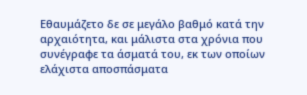Εθαυμάζετο δε σε μεγάλο βαθμό κατά την αρχαιότητα, και μάλιστα στα χρόνια που συνέγραφε τα άσματά του, εκ των οποίων ελάχιστα αποσπάσματα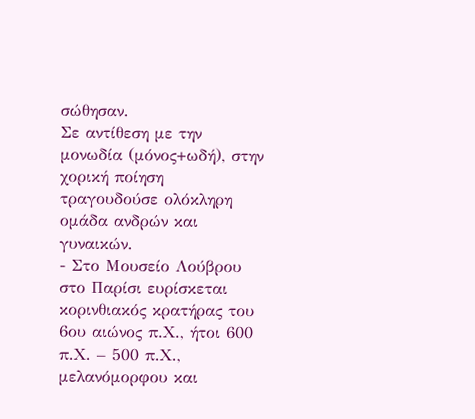σώθησαν.
Σε αντίθεση με την μονωδία (μόνος+ωδή), στην χορική ποίηση τραγουδούσε ολόκληρη ομάδα ανδρών και γυναικών.
- Στο Μουσείο Λούβρου στο Παρίσι ευρίσκεται κορινθιακός κρατήρας του 6ου αιώνος π.Χ., ήτοι 600 π.Χ. – 500 π.Χ., μελανόμορφου και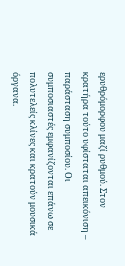ερυθρόμορφου μαζί ρυθμού. Στον κρατήρα τούτο υφίσταται απεικόνιση – παράσταση συμποσίου. Οι συμποσιαστές εμφανίζονται επάνω σε πολυτελείς κλίνες και κρατούν μουσικά όργανα.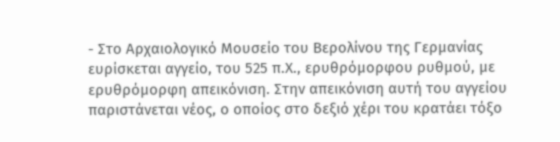- Στο Αρχαιολογικό Μουσείο του Βερολίνου της Γερμανίας ευρίσκεται αγγείο, του 525 π.Χ., ερυθρόμορφου ρυθμού, με ερυθρόμορφη απεικόνιση. Στην απεικόνιση αυτή του αγγείου παριστάνεται νέος, ο οποίος στο δεξιό χέρι του κρατάει τόξο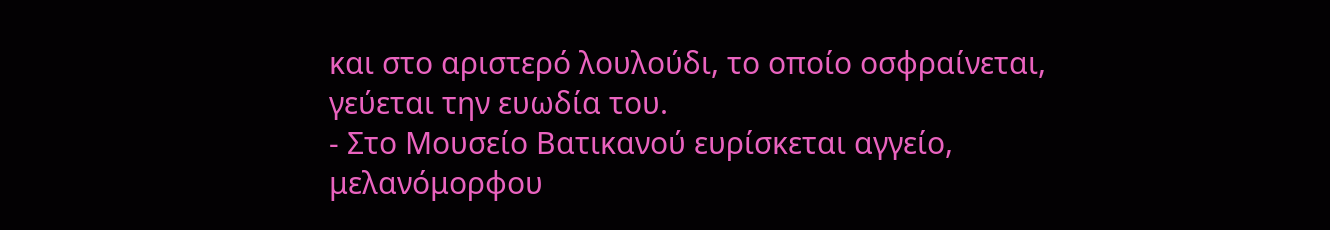και στο αριστερό λουλούδι, το οποίο οσφραίνεται, γεύεται την ευωδία του.
- Στο Μουσείο Βατικανού ευρίσκεται αγγείο, μελανόμορφου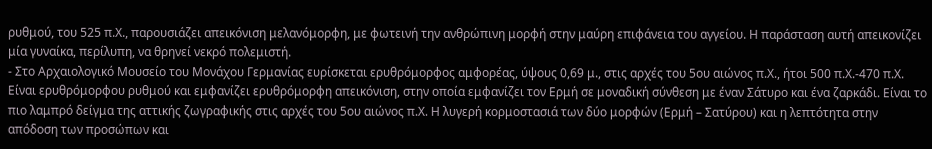ρυθμού, του 525 π.Χ., παρουσιάζει απεικόνιση μελανόμορφη, με φωτεινή την ανθρώπινη μορφή στην μαύρη επιφάνεια του αγγείου. Η παράσταση αυτή απεικονίζει μία γυναίκα, περίλυπη, να θρηνεί νεκρό πολεμιστή.
- Στο Αρχαιολογικό Μουσείο του Μονάχου Γερμανίας ευρίσκεται ερυθρόμορφος αμφορέας, ύψους 0,69 μ., στις αρχές του 5ου αιώνος π.Χ., ήτοι 500 π.Χ.-470 π.Χ. Είναι ερυθρόμορφου ρυθμού και εμφανίζει ερυθρόμορφη απεικόνιση, στην οποία εμφανίζει τον Ερμή σε μοναδική σύνθεση με έναν Σάτυρο και ένα ζαρκάδι. Είναι το πιο λαμπρό δείγμα της αττικής ζωγραφικής στις αρχές του 5ου αιώνος π.Χ. Η λυγερή κορμοστασιά των δύο μορφών (Ερμή – Σατύρου) και η λεπτότητα στην απόδοση των προσώπων και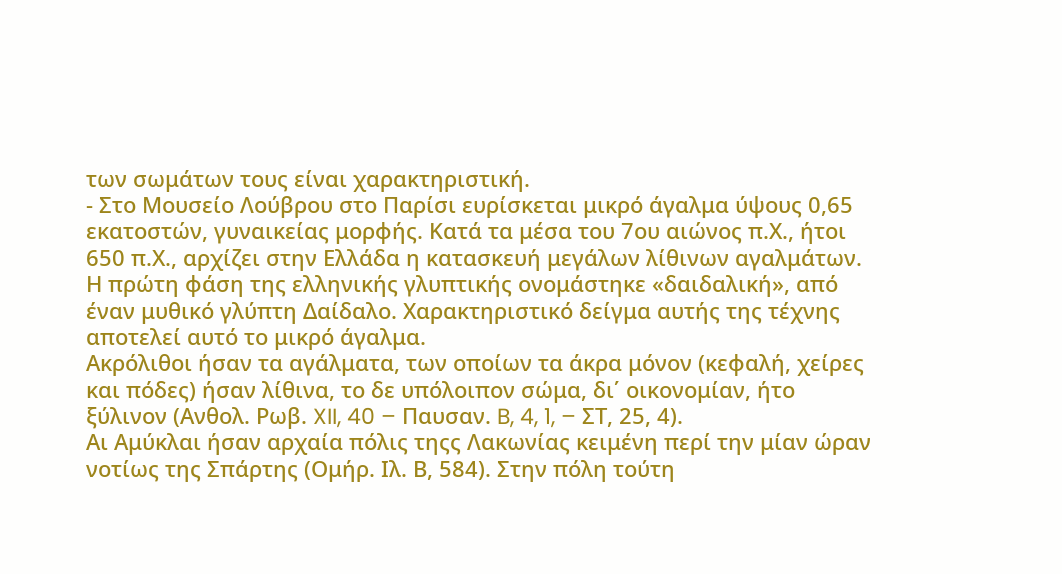των σωμάτων τους είναι χαρακτηριστική.
- Στο Μουσείο Λούβρου στο Παρίσι ευρίσκεται μικρό άγαλμα ύψους 0,65 εκατοστών, γυναικείας μορφής. Κατά τα μέσα του 7ου αιώνος π.Χ., ήτοι 650 π.Χ., αρχίζει στην Ελλάδα η κατασκευή μεγάλων λίθινων αγαλμάτων. Η πρώτη φάση της ελληνικής γλυπτικής ονομάστηκε «δαιδαλική», από έναν μυθικό γλύπτη Δαίδαλο. Χαρακτηριστικό δείγμα αυτής της τέχνης αποτελεί αυτό το μικρό άγαλμα.
Ακρόλιθοι ήσαν τα αγάλματα, των οποίων τα άκρα μόνον (κεφαλή, χείρες και πόδες) ήσαν λίθινα, το δε υπόλοιπον σώμα, δι΄ οικονομίαν, ήτο ξύλινον (Ανθολ. Ρωβ. XII, 40 – Παυσαν. B, 4, 1, – ΣΤ, 25, 4).
Αι Αμύκλαι ήσαν αρχαία πόλις τηςς Λακωνίας κειμένη περί την μίαν ώραν νοτίως της Σπάρτης (Ομήρ. Ιλ. Β, 584). Στην πόλη τούτη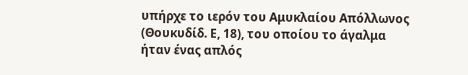υπήρχε το ιερόν του Αμυκλαίου Απόλλωνος (Θουκυδίδ. Ε, 18), του οποίου το άγαλμα ήταν ένας απλός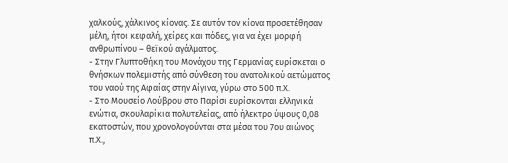χαλκούς, χάλκινος κίονας. Σε αυτόν τον κίονα προσετέθησαν μέλη, ήτοι κεφαλή, χείρες και πόδες, για να έχει μορφή ανθρωπίνου – θεϊκού αγάλματος.
- Στην Γλυπτοθήκη του Μονάχου της Γερμανίας ευρίσκεται ο θνήσκων πολεμιστής από σύνθεση του ανατολικού αετώματος του ναού της Αφαίας στην Αίγινα, γύρω στο 500 π.Χ.
- Στο Μουσείο Λούβρου στο Παρίσι ευρίσκονται ελληνικά ενώτια, σκουλαρίκια πολυτελείας, από ήλεκτρο ύψους 0,08 εκατοστών, που χρονολογούνται στα μέσα του 7ου αιώνος π.Χ.,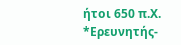ήτοι 650 π.Χ. *Ερευνητής-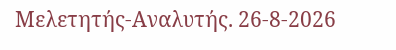Μελετητής-Αναλυτής. 26-8-2026